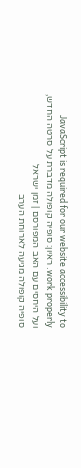JavaScript is required for our website accessibility to work properly. ראיון: סופיה קופולה מדברת על סרטה החדש, ועל היחסים עם האב המפורסם | זמן ישראל
סופיה קופולה מגיעה לארוחת הערב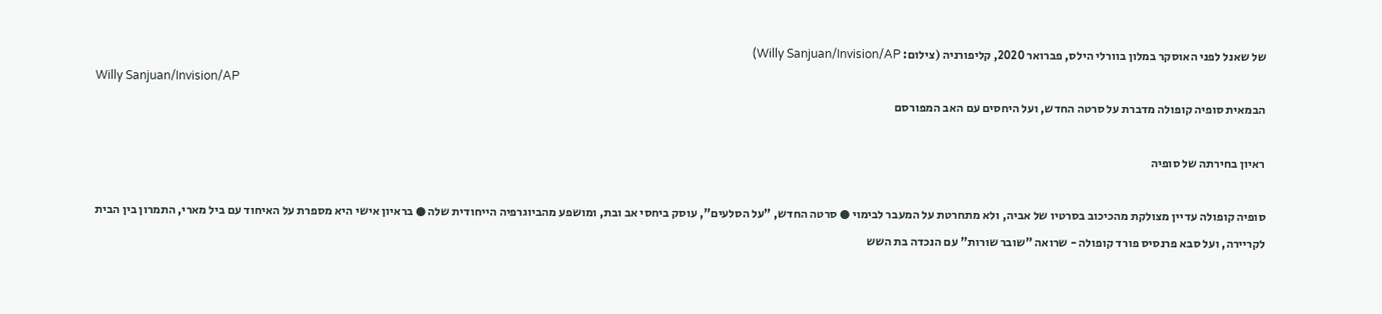של שאנל לפני האוסקר במלון בוורלי הילס, פברואר 2020, קליפורניה (צילום: Willy Sanjuan/Invision/AP)
Willy Sanjuan/Invision/AP
הבמאית סופיה קופולה מדברת על סרטה החדש, ועל היחסים עם האב המפורסם

ראיון בחירתה של סופיה

סופיה קופולה עדיין מצולקת מהכיכוב בסרטיו של אביה, ולא מתחרטת על המעבר לבימוי ● סרטה החדש, "על הסלעים", עוסק ביחסי אב ובת, ומושפע מהביוגרפיה הייחודית שלה ● בראיון אישי היא מספרת על האיחוד עם ביל מארי, התמרון בין הבית לקריירה, ועל סבא פרנסיס פורד קופולה - שרואה "שובר שורות" עם הנכדה בת השש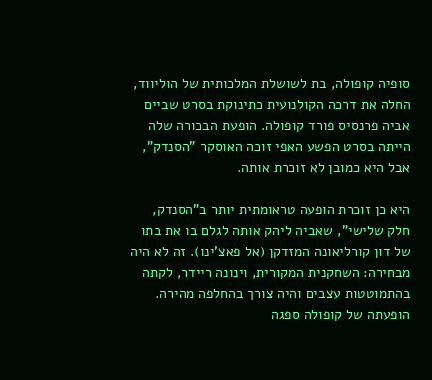סופיה קופולה, בת לשושלת המלכותית של הוליווד, החלה את דרכה הקולנועית כתינוקת בסרט שביים אביה פרנסיס פורד קופולה. הופעת הבכורה שלה הייתה בסרט הפשע האפי זוכה האוסקר "הסנדק", אבל היא כמובן לא זוכרת אותה.

היא כן זוכרת הופעה טראומתית יותר ב"הסנדק, חלק שלישי", שאביה ליהק אותה לגלם בו את בתו של דון קורליאונה המזדקן (אל פאצ'ינו). זה לא היה מבחירה: השחקנית המקורית, וינונה ריידר, לקתה בהתמוטטות עצבים והיה צורך בהחלפה מהירה. הופעתה של קופולה ספגה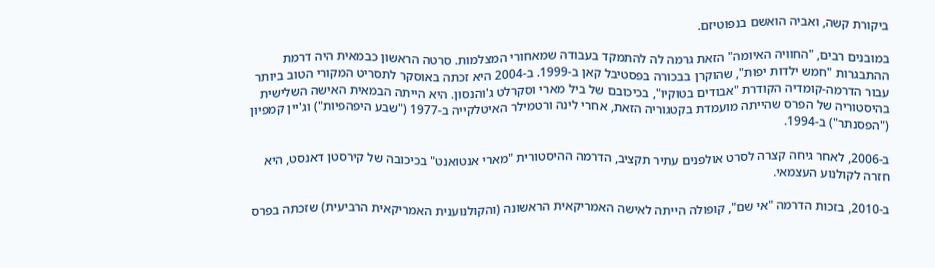ביקורת קשה, ואביה הואשם בנפוטיזם.

במובנים רבים, "החוויה האיומה" הזאת גרמה לה להתמקד בעבודה שמאחורי המצלמות. סרטה הראשון כבמאית היה דרמת ההתבגרות "חמש ילדות יפות", שהוקרן בבכורה בפסטיבל קאן ב-1999. ב-2004 היא זכתה באוסקר לתסריט המקורי הטוב ביותר עבור הדרמה-קומדיה הקודרת "אבודים בטוקיו", בכיכובם של ביל מארי וסקרלט ג'והנסון. היא הייתה הבמאית האישה השלישית בהיסטוריה של הפרס שהייתה מועמדת בקטגוריה הזאת, אחרי לינה ורטמילר האיטלקייה ב-1977 ("שבע היפהפיות") וג'יין קמפיון ("הפסנתר") ב-1994.

ב-2006, לאחר גיחה קצרה לסרט אולפנים עתיר תקציב, הדרמה ההיסטורית "מארי אנטואנט" בכיכובה של קירסטן דאנסט, היא חזרה לקולנוע העצמאי.

ב-2010, בזכות הדרמה "אי שם", קופולה הייתה לאישה האמריקאית הראשונה (והקולנוענית האמריקאית הרביעית) שזכתה בפרס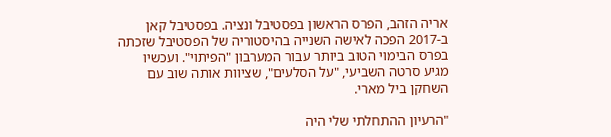אריה הזהב, הפרס הראשון בפסטיבל ונציה. בפסטיבל קאן ב-2017 הפכה לאישה השנייה בהיסטוריה של הפסטיבל שזכתה בפרס הבימוי הטוב ביותר עבור המערבון "הפיתוי". ועכשיו מגיע סרטה השביעי, "על הסלעים", שציוות אותה שוב עם השחקן ביל מארי.

"הרעיון ההתחלתי שלי היה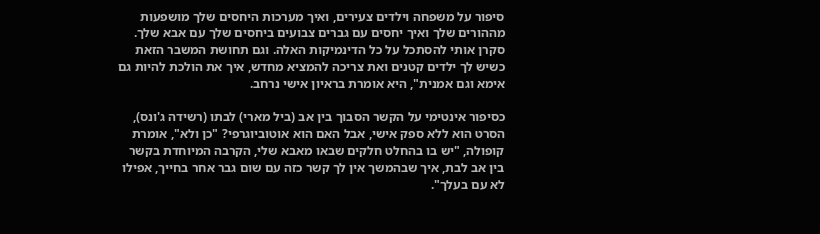סיפור על משפחה וילדים צעירים, ואיך מערכות היחסים שלך מושפעות מההורים שלך ואיך יחסים עם גברים צבועים ביחסים שלך עם אבא שלך. סקרן אותי להסתכל על כל הדינמיקות האלה. וגם תחושת המשבר הזאת כשיש לך ילדים קטנים ואת צריכה להמציא מחדש, איך את הולכת להיות גם אימא וגם אמנית", היא אומרת בראיון אישי נרחב.

כסיפור אינטימי על הקשר הסבוך בין אב (ביל מארי) לבתו (רשידה ג'ונס), הסרט הוא ללא ספק אישי, אבל האם הוא אוטוביוגרפי? "כן ולא", אומרת קופולה, "יש בו בהחלט חלקים שבאו מאבא שלי, הקרבה המיוחדת בקשר בין אב לבת, איך שבהמשך אין לך קשר כזה עם שום גבר אחר בחייך, אפילו לא עם בעלך".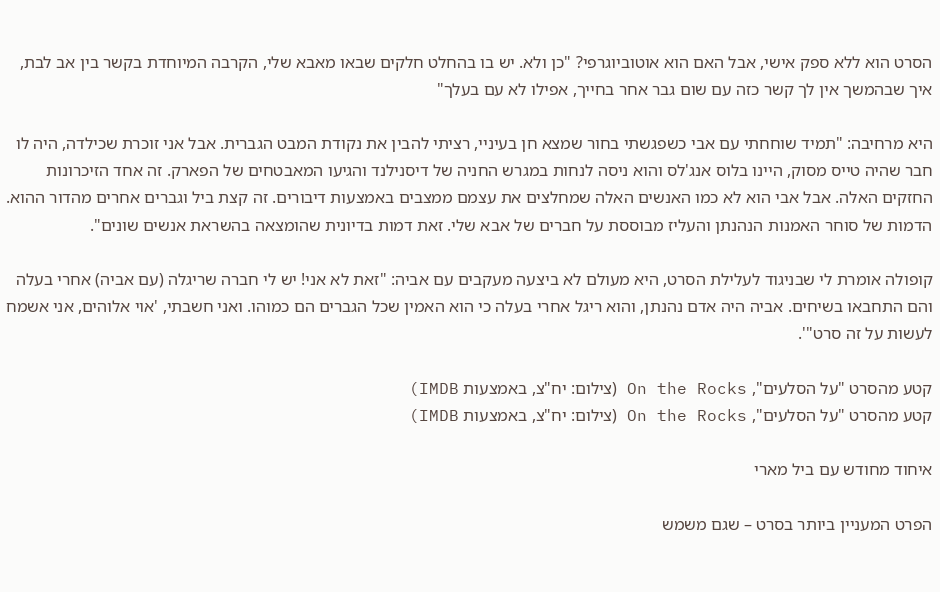הסרט הוא ללא ספק אישי, אבל האם הוא אוטוביוגרפי? "כן ולא. יש בו בהחלט חלקים שבאו מאבא שלי, הקרבה המיוחדת בקשר בין אב לבת, איך שבהמשך אין לך קשר כזה עם שום גבר אחר בחייך, אפילו לא עם בעלך"

היא מרחיבה: "תמיד שוחחתי עם אבי כשפגשתי בחור שמצא חן בעיניי, רציתי להבין את נקודת המבט הגברית. אבל אני זוכרת שכילדה, היה לו חבר שהיה טייס מסוק, היינו בלוס אנג'לס והוא ניסה לנחות במגרש החניה של דיסנילנד והגיעו המאבטחים של הפארק. זה אחד הזיכרונות החזקים האלה. אבל אבי הוא לא כמו האנשים האלה שמחלצים את עצמם ממצבים באמצעות דיבורים. זה קצת ביל וגברים אחרים מהדור ההוא. הדמות של סוחר האמנות הנהנתן והעליז מבוססת על חברים של אבא שלי. זאת דמות בדיונית שהומצאה בהשראת אנשים שונים".

קופולה אומרת לי שבניגוד לעלילת הסרט, היא מעולם לא ביצעה מעקבים עם אביה: "זאת לא אני! יש לי חברה שריגלה (עם אביה) אחרי בעלה והם התחבאו בשיחים. אביה היה אדם נהנתן, והוא ריגל אחרי בעלה כי הוא האמין שכל הגברים הם כמוהו. ואני חשבתי, 'אוי אלוהים, אני אשמח לעשות על זה סרט"'.

קטע מהסרט "על הסלעים", On the Rocks (צילום: יח"צ, באמצעות IMDB)
קטע מהסרט "על הסלעים", On the Rocks (צילום: יח"צ, באמצעות IMDB)

איחוד מחודש עם ביל מארי

הפרט המעניין ביותר בסרט – שגם משמש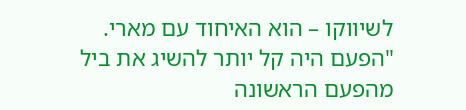לשיווקו – הוא האיחוד עם מארי. "הפעם היה קל יותר להשיג את ביל מהפעם הראשונה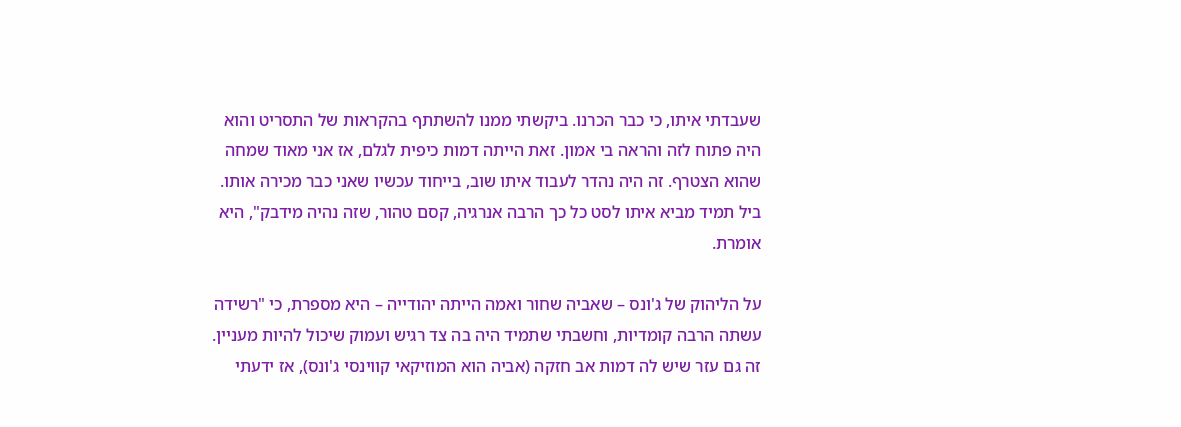שעבדתי איתו, כי כבר הכרנו. ביקשתי ממנו להשתתף בהקראות של התסריט והוא היה פתוח לזה והראה בי אמון. זאת הייתה דמות כיפית לגלם, אז אני מאוד שמחה שהוא הצטרף. זה היה נהדר לעבוד איתו שוב, בייחוד עכשיו שאני כבר מכירה אותו. ביל תמיד מביא איתו לסט כל כך הרבה אנרגיה, קסם טהור, שזה נהיה מידבק", היא אומרת.

על הליהוק של ג'ונס – שאביה שחור ואמה הייתה יהודייה – היא מספרת, כי "רשידה עשתה הרבה קומדיות, וחשבתי שתמיד היה בה צד רגיש ועמוק שיכול להיות מעניין. זה גם עזר שיש לה דמות אב חזקה (אביה הוא המוזיקאי קווינסי ג'ונס), אז ידעתי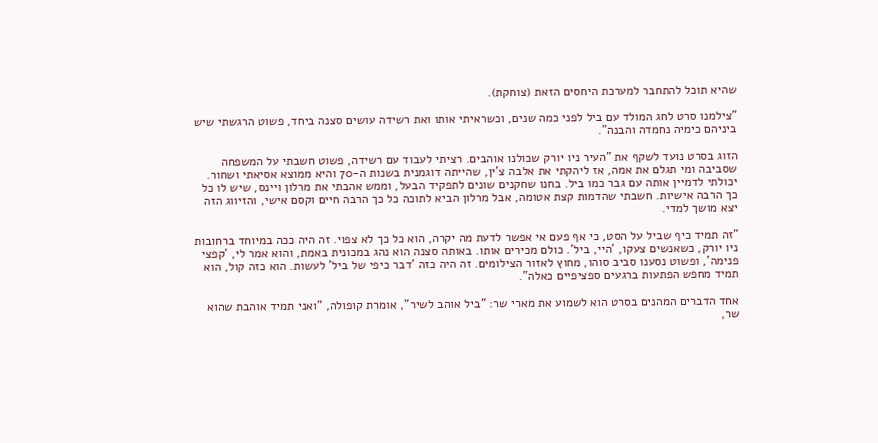שהיא תוכל להתחבר למערכת היחסים הזאת (צוחקת).

"צילמנו סרט לחג המולד עם ביל לפני כמה שנים, וכשראיתי אותו ואת רשידה עושים סצנה ביחד, פשוט הרגשתי שיש ביניהם כימיה נחמדה והבנה".

הזוג בסרט נועד לשקף את "העיר ניו יורק שכולנו אוהבים. רציתי לעבוד עם רשידה, פשוט חשבתי על המשפחה שסביבה ומי תגלם את אמה, אז ליהקתי את אלבה צ'ין, שהייתה דוגמנית בשנות ה-70 והיא ממוצא אסיאתי ושחור. יכולתי לדמיין אותה עם גבר כמו ביל. בחנו שחקנים שונים לתפקיד הבעל, וממש אהבתי את מרלון ויינס, שיש לו כל כך הרבה אישיות. חשבתי שהדמות קצת אטומה, אבל מרלון הביא לתוכה כל כך הרבה חיים וקסם אישי, והזיווג הזה יצא מושך למדי.

"זה תמיד כיף שביל על הסט, כי אף פעם אי אפשר לדעת מה יקרה, הוא כל כך לא צפוי. זה היה ככה במיוחד ברחובות ניו יורק, כשאנשים צעקו, 'היי, ביל'. כולם מכירים אותו. באותה סצנה הוא נהג במכונית באמת, והוא אמר לי, 'קפצי פנימה', ופשוט נסענו סביב סוהו, מחוץ לאזור הצילומים. זה היה כזה 'דבר כיפי של ביל' לעשות. הוא כזה קול, הוא תמיד מחפש הפתעות ברגעים ספציפיים כאלה".

אחד הדברים המהנים בסרט הוא לשמוע את מארי שר: "ביל אוהב לשיר", אומרת קופולה, "ואני תמיד אוהבת שהוא שר,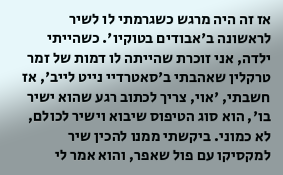אז זה היה מרגש כשגרמתי לו לשיר לראשונה ב'אבודים בטוקיו'. כשהייתי ילדה, אני זוכרת שהייתה לו דמות של זמר טרקלין שאהבתי ב'סאטרדיי נייט לייב', אז חשבתי, 'אוי, צריך לכתוב רגע שהוא ישיר בו', הוא סוג הטיפוס שיבוא וישיר לכולם, לא כמוני. ביקשתי ממנו להכין שיר למקסיקו עם פול שאפר, והוא אמר לי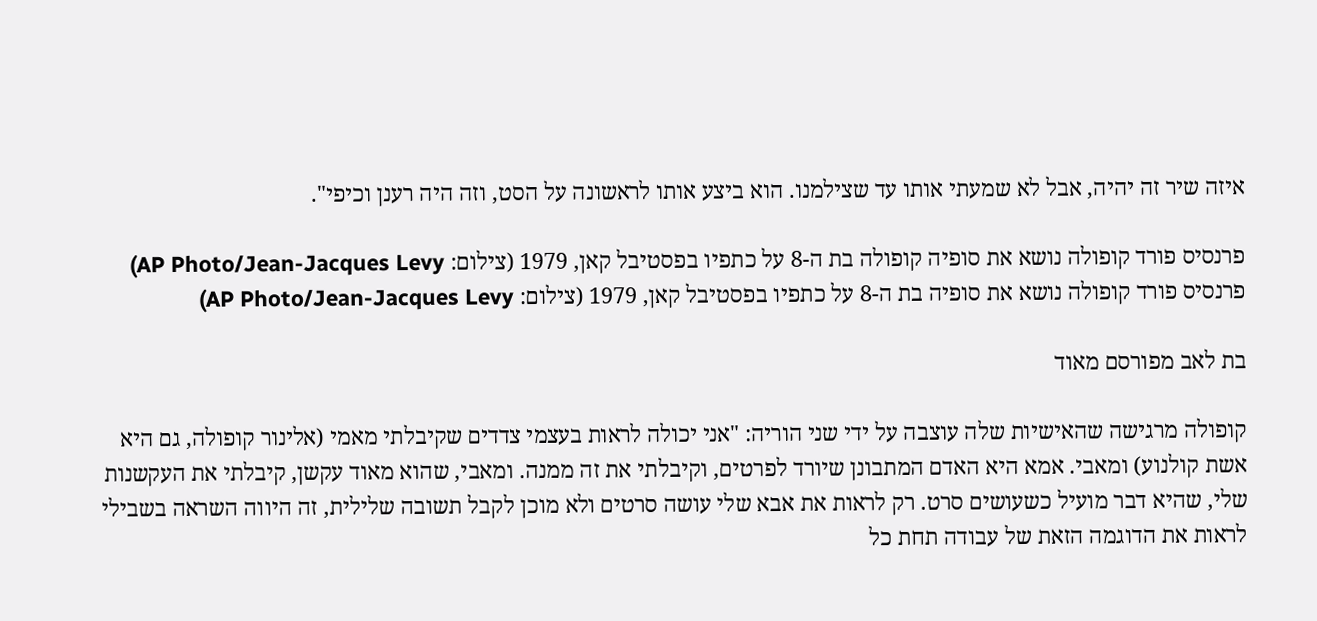איזה שיר זה יהיה, אבל לא שמעתי אותו עד שצילמנו. הוא ביצע אותו לראשונה על הסט, וזה היה רענן וכיפי".

פרנסיס פורד קופולה נושא את סופיה קופולה בת ה-8 על כתפיו בפסטיבל קאן, 1979 (צילום: AP Photo/Jean-Jacques Levy)
פרנסיס פורד קופולה נושא את סופיה בת ה-8 על כתפיו בפסטיבל קאן, 1979 (צילום: AP Photo/Jean-Jacques Levy)

בת לאב מפורסם מאוד

קופולה מרגישה שהאישיות שלה עוצבה על ידי שני הוריה: "אני יכולה לראות בעצמי צדדים שקיבלתי מאמי (אלינור קופולה, גם היא אשת קולנוע) ומאבי. אמא היא האדם המתבונן שיורד לפרטים, וקיבלתי את זה ממנה. ומאבי, שהוא מאוד עקשן, קיבלתי את העקשנות שלי, שהיא דבר מועיל כשעושים סרט. רק לראות את אבא שלי עושה סרטים ולא מוכן לקבל תשובה שלילית, זה היווה השראה בשבילי לראות את הדוגמה הזאת של עבודה תחת כל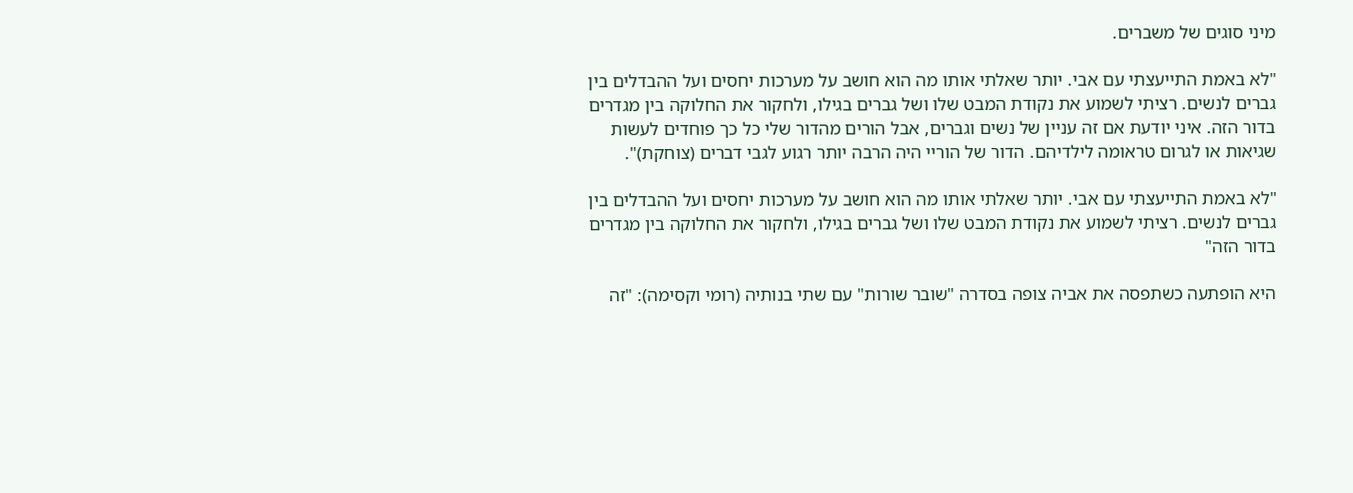מיני סוגים של משברים.

"לא באמת התייעצתי עם אבי. יותר שאלתי אותו מה הוא חושב על מערכות יחסים ועל ההבדלים בין גברים לנשים. רציתי לשמוע את נקודת המבט שלו ושל גברים בגילו, ולחקור את החלוקה בין מגדרים בדור הזה. איני יודעת אם זה עניין של נשים וגברים, אבל הורים מהדור שלי כל כך פוחדים לעשות שגיאות או לגרום טראומה לילדיהם. הדור של הוריי היה הרבה יותר רגוע לגבי דברים (צוחקת)".

"לא באמת התייעצתי עם אבי. יותר שאלתי אותו מה הוא חושב על מערכות יחסים ועל ההבדלים בין גברים לנשים. רציתי לשמוע את נקודת המבט שלו ושל גברים בגילו, ולחקור את החלוקה בין מגדרים בדור הזה"

היא הופתעה כשתפסה את אביה צופה בסדרה "שובר שורות" עם שתי בנותיה (רומי וקסימה): "זה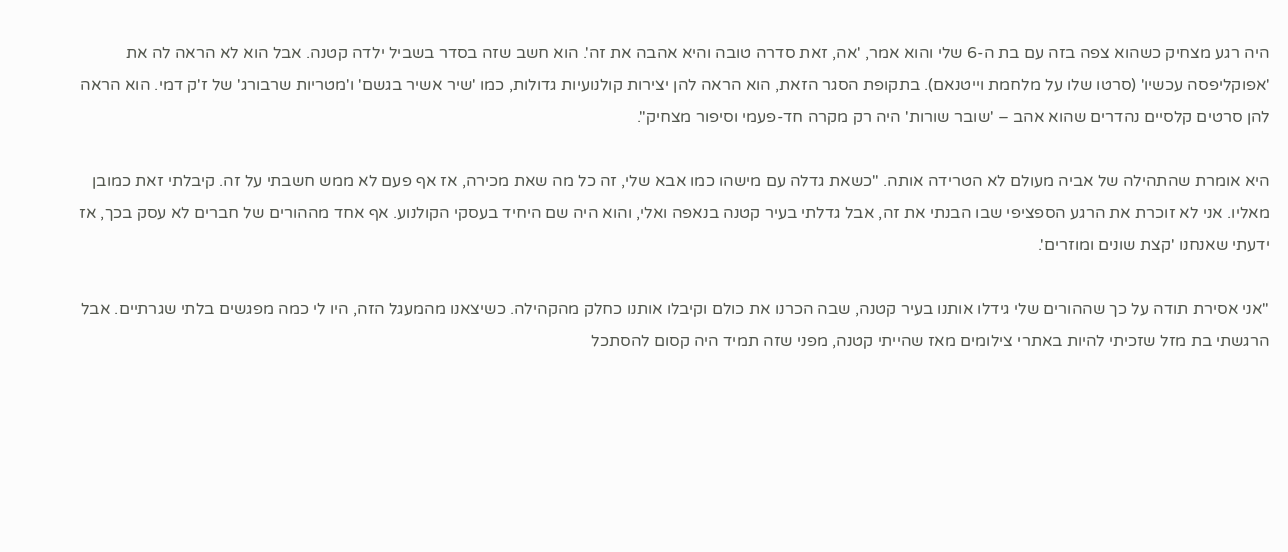היה רגע מצחיק כשהוא צפה בזה עם בת ה-6 שלי והוא אמר, 'אה, זאת סדרה טובה והיא אהבה את זה'. הוא חשב שזה בסדר בשביל ילדה קטנה. אבל הוא לא הראה לה את 'אפוקליפסה עכשיו' (סרטו שלו על מלחמת וייטנאם). בתקופת הסגר הזאת, הוא הראה להן יצירות קולנועיות גדולות, כמו 'שיר אשיר בגשם' ו'מטריות שרבורג' של ז'ק דמי. הוא הראה להן סרטים קלסיים נהדרים שהוא אהב – 'שובר שורות' היה רק מקרה חד-פעמי וסיפור מצחיק".

היא אומרת שהתהילה של אביה מעולם לא הטרידה אותה. "כשאת גדלה עם מישהו כמו אבא שלי, זה כל מה שאת מכירה, אז אף פעם לא ממש חשבתי על זה. קיבלתי זאת כמובן מאליו. אני לא זוכרת את הרגע הספציפי שבו הבנתי את זה, אבל גדלתי בעיר קטנה בנאפה ואלי, והוא היה שם היחיד בעסקי הקולנוע. אף אחד מההורים של חברים לא עסק בכך, אז ידעתי שאנחנו 'קצת שונים ומוזרים'.

"אני אסירת תודה על כך שההורים שלי גידלו אותנו בעיר קטנה, שבה הכרנו את כולם וקיבלו אותנו כחלק מהקהילה. כשיצאנו מהמעגל הזה, היו לי כמה מפגשים בלתי שגרתיים. אבל הרגשתי בת מזל שזכיתי להיות באתרי צילומים מאז שהייתי קטנה, מפני שזה תמיד היה קסום להסתכל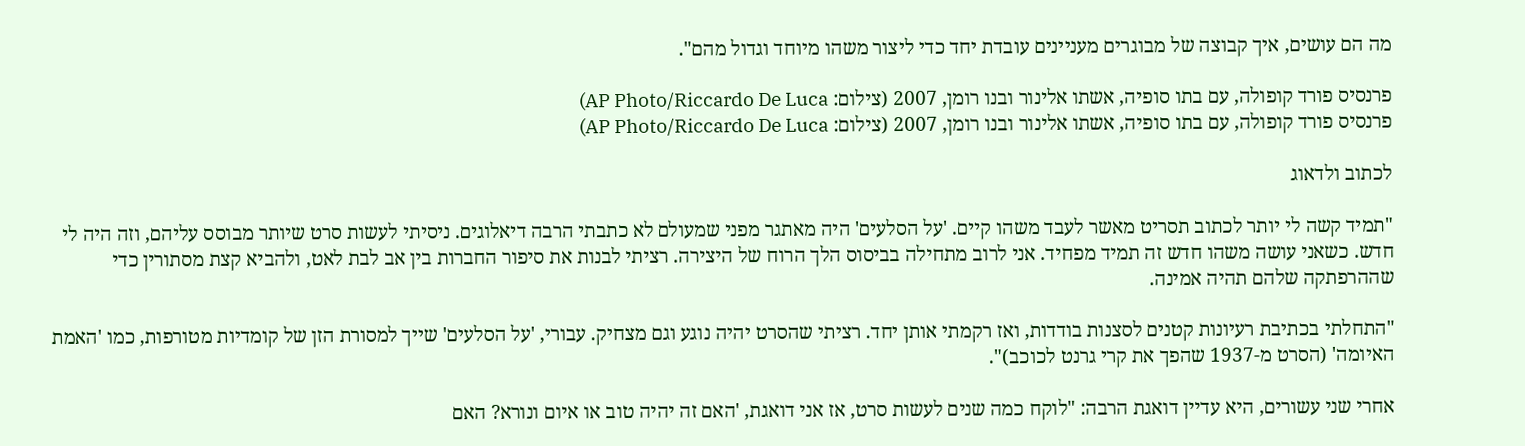מה הם עושים, איך קבוצה של מבוגרים מעניינים עובדת יחד כדי ליצור משהו מיוחד וגדול מהם".

פרנסיס פורד קופולה, עם בתו סופיה, אשתו אלינור ובנו רומן, 2007 (צילום: AP Photo/Riccardo De Luca)
פרנסיס פורד קופולה, עם בתו סופיה, אשתו אלינור ובנו רומן, 2007 (צילום: AP Photo/Riccardo De Luca)

לכתוב ולדאוג

"תמיד קשה לי יותר לכתוב תסריט מאשר לעבד משהו קיים. 'על הסלעים' היה מאתגר מפני שמעולם לא כתבתי הרבה דיאלוגים. ניסיתי לעשות סרט שיותר מבוסס עליהם, וזה היה לי חדש. כשאני עושה משהו חדש זה תמיד מפחיד. אני לרוב מתחילה בביסוס הלך הרוח של היצירה. רציתי לבנות את סיפור החברות בין אב לבת לאט, ולהביא קצת מסתורין כדי שההרפתקה שלהם תהיה אמינה.

"התחלתי בכתיבת רעיונות קטנים לסצנות בודדות, ואז רקמתי אותן יחד. רציתי שהסרט יהיה נוגע וגם מצחיק. עבורי, 'על הסלעים' שייך למסורת הזן של קומדיות מטורפות, כמו 'האמת האיומה' (הסרט מ-1937 שהפך את קרי גרנט לכוכב)".

אחרי שני עשורים, היא עדיין דואגת הרבה: "לוקח כמה שנים לעשות סרט, אז אני דואגת, 'האם זה יהיה טוב או איום ונורא? האם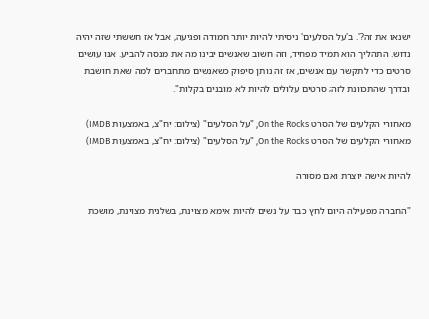ישנאו את זה?'. ב'על הסלעים' ניסיתי להיות יותר חמודה ופגיעה, אבל אז חששתי שזה יהיה נדוש. התהליך הוא תמיד מפחיד, וזה חשוב שאנשים יבינו מה את מנסה להביע. אנו עושים סרטים כדי לתקשר עם אנשים, אז זה נותן סיפוק כשאנשים מתחברים למה שאת חושבת ובדרך שהתכוונת לזה; סרטים עלולים להיות לא מובנים בקלות".

מאחורי הקלעים של הסרט On the Rocks, "על הסלעים" (צילום: יח"צ, באמצעות IMDB)
מאחורי הקלעים של הסרט On the Rocks, "על הסלעים" (צילום: יח"צ, באמצעות IMDB)

להיות אישה יוצרת ואם מסורה

"החברה מפעילה היום לחץ כבד על נשים להיות אימא מצוינת, בשלנית מצוינת, מושכת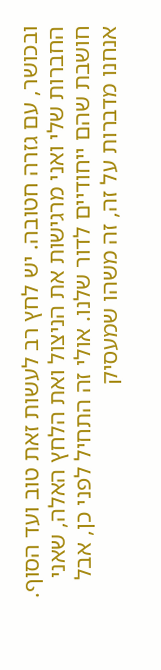ובכושר, עם גזרה חטובה. יש לחץ רב לעשות זאת טוב ועד הסוף. החברות שלי ואני מרגישות את הניצול ואת הלחץ האלה, שאני חושבת שהם ייחודיים לדור שלנו. אולי זה התחיל לפני כן, אבל אנחנו מדברות על זה, זה משהו שמעסיק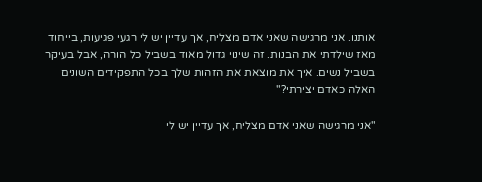אותנו. אני מרגישה שאני אדם מצליח, אך עדיין יש לי רגעי פגיעות, בייחוד מאז שילדתי את הבנות. זה שינוי גדול מאוד בשביל כל הורה, אבל בעיקר בשביל נשים. איך את מוצאת את הזהות שלך בכל התפקידים השונים האלה כאדם יצירתי?"

"אני מרגישה שאני אדם מצליח, אך עדיין יש לי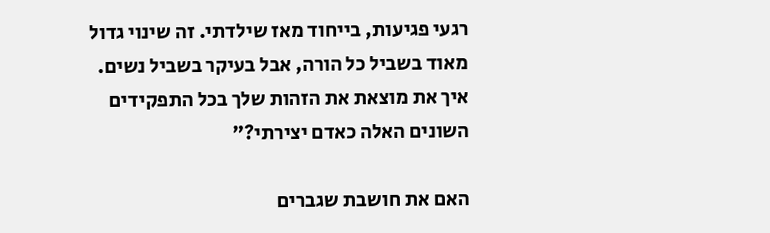רגעי פגיעות, בייחוד מאז שילדתי. זה שינוי גדול מאוד בשביל כל הורה, אבל בעיקר בשביל נשים. איך את מוצאת את הזהות שלך בכל התפקידים השונים האלה כאדם יצירתי?"

האם את חושבת שגברים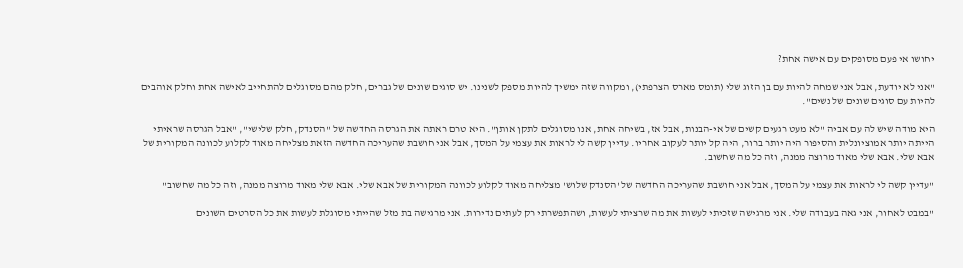יחושו אי פעם מסופקים עם אישה אחת?

"אני לא יודעת, אבל אני שמחה להיות עם בן הזוג שלי (תומס מארס הצרפתי), ומקווה שזה ימשיך להיות מספק לשנינו. יש סוגים שונים של גברים, חלק מהם מסוגלים להתחייב לאישה אחת וחלק אוהבים להיות עם סוגים שונים של נשים".

היא מודה שיש לה עם אביה "לא מעט רגעים קשים של אי-הבנות, אבל אז, בשיחה אחת, אנו מסוגלים לתקן אותן". היא טרם ראתה את הגרסה החדשה של "הסנדק, חלק שלישי", "אבל הגרסה שראיתי הייתה יותר אמוציונלית והסיפור היה יותר ברור, היה קל יותר לעקוב אחריו. עדיין קשה לי לראות את עצמי על המסך, אבל אני חושבת שהעריכה החדשה הזאת מצליחה מאוד לקלוע לכוונה המקורית של אבא שלי. אבא שלי מאוד מרוצה ממנה, וזה כל מה שחשוב.

"עדיין קשה לי לראות את עצמי על המסך, אבל אני חושבת שהעריכה החדשה של 'הסנדק שלוש' מצליחה מאוד לקלוע לכוונה המקורית של אבא שלי. אבא שלי מאוד מרוצה ממנה, וזה כל מה שחשוב"

"במבט לאחור, אני גאה בעבודה שלי. אני מרגישה שזכיתי לעשות את מה שרציתי לעשות, ושהתפשרתי רק לעתים נדירות. אני מרגישה בת מזל שהייתי מסוגלת לעשות את כל הסרטים השונים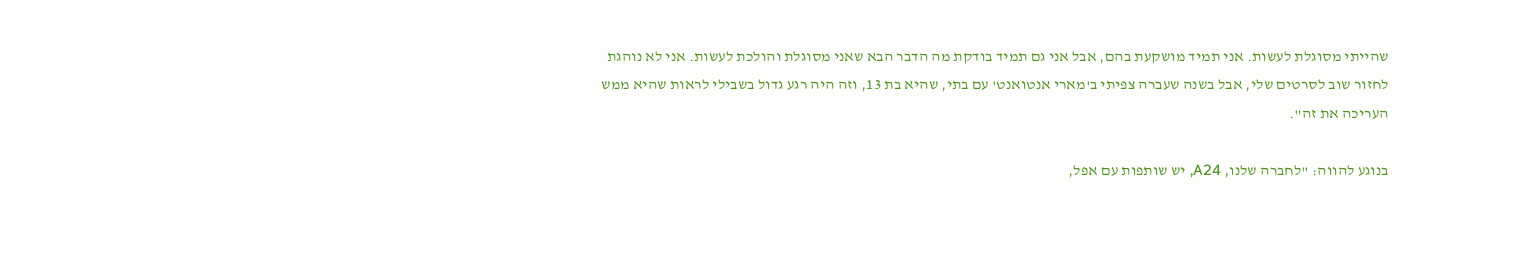שהייתי מסוגלת לעשות. אני תמיד מושקעת בהם, אבל אני גם תמיד בודקת מה הדבר הבא שאני מסוגלת והולכת לעשות. אני לא נוהגת לחזור שוב לסרטים שלי, אבל בשנה שעברה צפיתי ב'מארי אנטואנט' עם בתי, שהיא בת 13, וזה היה רגע גדול בשבילי לראות שהיא ממש העריכה את זה".

בנוגע להווה: "לחברה שלנו, A24, יש שותפות עם אפל,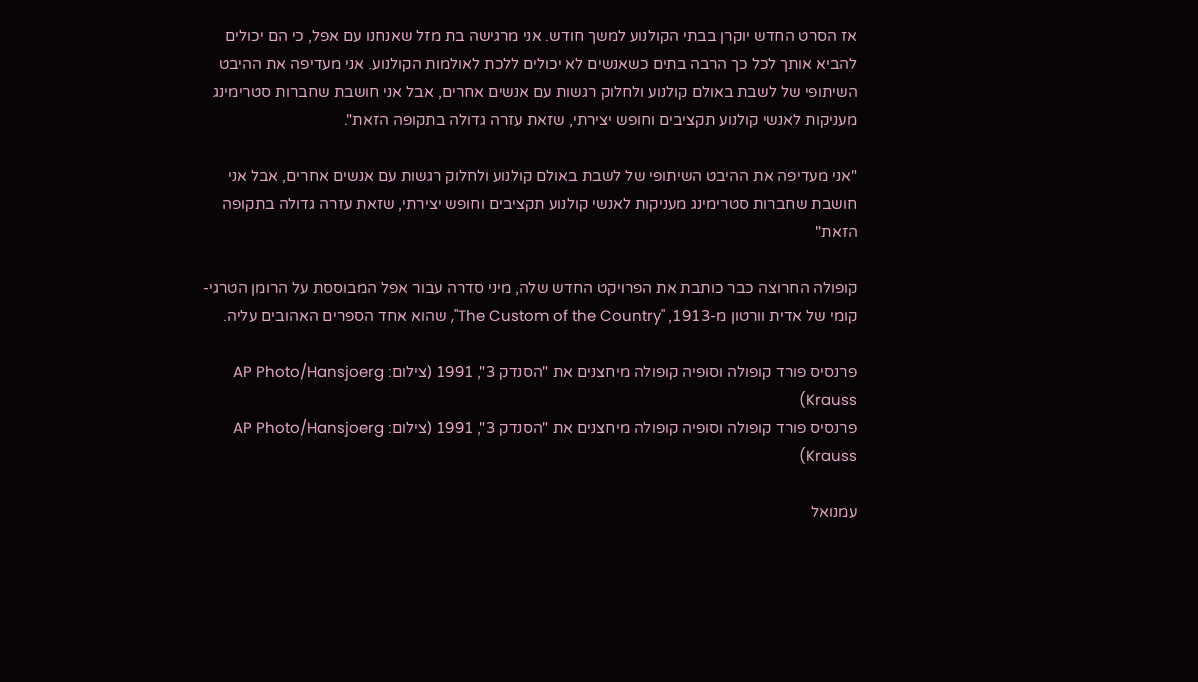אז הסרט החדש יוקרן בבתי הקולנוע למשך חודש. אני מרגישה בת מזל שאנחנו עם אפל, כי הם יכולים להביא אותך לכל כך הרבה בתים כשאנשים לא יכולים ללכת לאולמות הקולנוע. אני מעדיפה את ההיבט השיתופי של לשבת באולם קולנוע ולחלוק רגשות עם אנשים אחרים, אבל אני חושבת שחברות סטרימינג מעניקות לאנשי קולנוע תקציבים וחופש יצירתי, שזאת עזרה גדולה בתקופה הזאת".

"אני מעדיפה את ההיבט השיתופי של לשבת באולם קולנוע ולחלוק רגשות עם אנשים אחרים, אבל אני חושבת שחברות סטרימינג מעניקות לאנשי קולנוע תקציבים וחופש יצירתי, שזאת עזרה גדולה בתקופה הזאת"

קופולה החרוצה כבר כותבת את הפרויקט החדש שלה, מיני סדרה עבור אפל המבוססת על הרומן הטרגי-קומי של אדית וורטון מ-1913, "The Custom of the Country", שהוא אחד הספרים האהובים עליה.

פרנסיס פורד קופולה וסופיה קופולה מיחצנים את "הסנדק 3", 1991 (צילום: AP Photo/Hansjoerg Krauss)
פרנסיס פורד קופולה וסופיה קופולה מיחצנים את "הסנדק 3", 1991 (צילום: AP Photo/Hansjoerg Krauss)

עמנואל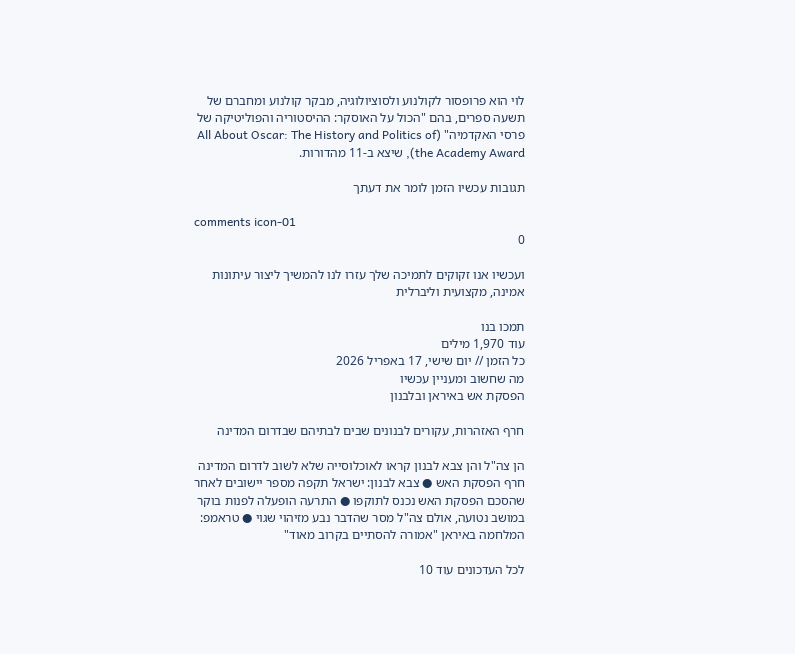לוי הוא פרופסור לקולנוע ולסוציולוגיה, מבקר קולנוע ומחברם של תשעה ספרים, בהם "הכול על האוסקר: ההיסטוריה והפוליטיקה של פרסי האקדמיה" (All About Oscar: The History and Politics of the Academy Award), שיצא ב-11 מהדורות.

תגובות עכשיו הזמן לומר את דעתך

comments icon-01
0

ועכשיו אנו זקוקים לתמיכה שלך עזרו לנו להמשיך ליצור עיתונות אמינה, מקצועית וליברלית

תמכו בנו
עוד 1,970 מילים
כל הזמן // יום שישי, 17 באפריל 2026
מה שחשוב ומעניין עכשיו
הפסקת אש באיראן ובלבנון

חרף האזהרות, עקורים לבנונים שבים לבתיהם שבדרום המדינה

הן צה"ל והן צבא לבנון קראו לאוכלוסייה שלא לשוב לדרום המדינה חרף הפסקת האש ● צבא לבנון: ישראל תקפה מספר יישובים לאחר שהסכם הפסקת האש נכנס לתוקפו ● התרעה הופעלה לפנות בוקר במושב נטועה, אולם צה"ל מסר שהדבר נבע מזיהוי שגוי ● טראמפ: המלחמה באיראן "אמורה להסתיים בקרוב מאוד"

לכל העדכונים עוד 10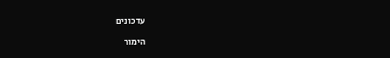עדכונים

הימור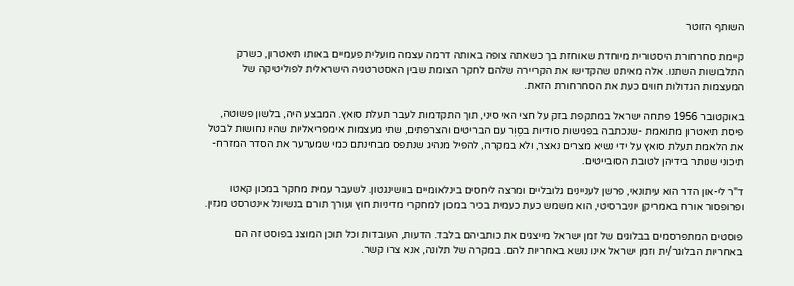השותף הזוטר

קיימת סחרחורת היסטורית מיוחדת שאוחזת בך כשאתה צופה באותה דרמה עצמה מועלית פעמיים באותו תיאטרון, כשרק התלבושות השתנו. אלה מאיתנו שהקדישו את הקריירה שלהם לחקר הצומת שבין האסטרטגיה הישראלית לפוליטיקה של המעצמות הגדולות חווים כעת את הסחרחורת הזאת.

באוקטובר 1956 פתחה ישראל במתקפת בזק על חצי האי סיני, תוך התקדמות לעבר תעלת סואץ. המבצע היה, בלשון פשוטה, פיסת תיאטרון מתואמת -שנכתבה בפגישות סודיות בסֶוְר עם הבריטים והצרפתים, שתי מעצמות אימפריאליות שהיו נחושות לבטל את הלאמת תעלת סואץ על ידי נשיא מצרים נאצר, ולא במקרה, להפיל מנהיג שנתפס מבחינתם כמי שמערער את הסדר המזרח-תיכוני שנותר בידיהן לטובת הסובייטים.

ד"ר לי-און הדר הוא עיתונאי, פרשן לעניינים גלובליים ומרצה ליחסים בינלאומיים בוושינגטון. לשעבר עמית מחקר במכון קאטו ופרופסור אורח באמריקן יוניברסיטי, הוא משמש כעת כעמית בכיר במכון למחקרי מדיניות חוץ ועורך תורם בנשיונל אינטרסט מגזין.

פוסטים המתפרסמים בבלוגים של זמן ישראל מייצגים את כותביהם בלבד. הדעות, העובדות וכל תוכן המוצג בפוסט זה הם באחריות הבלוגר/ית וזמן ישראל אינו נושא באחריות להם. במקרה של תלונה, אנא צרו קשר.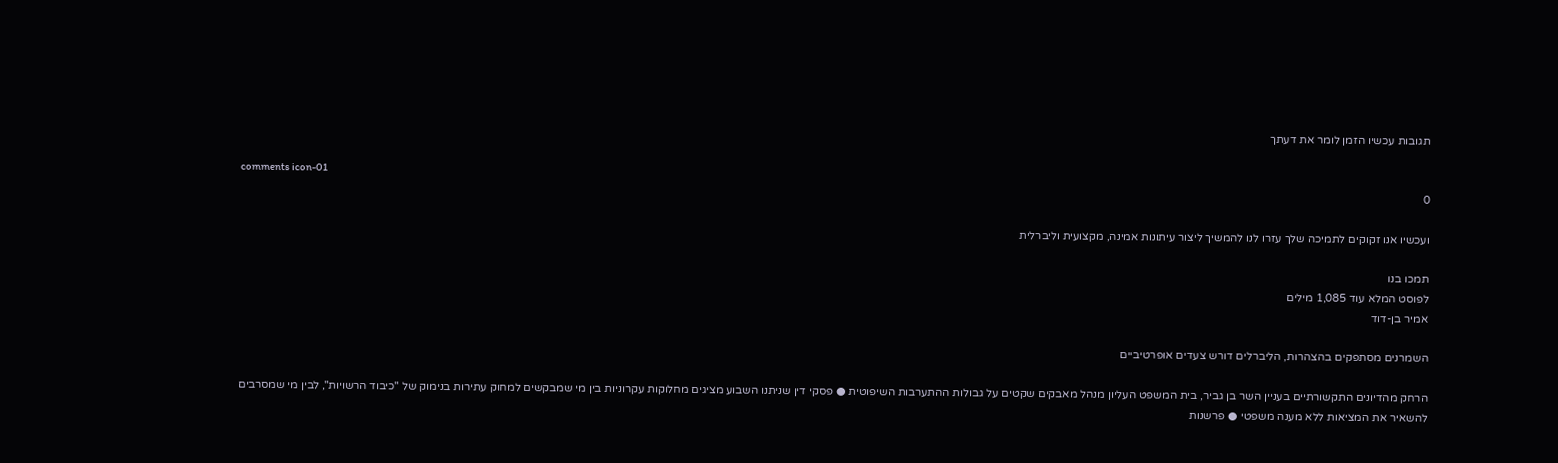תגובות עכשיו הזמן לומר את דעתך

comments icon-01
0

ועכשיו אנו זקוקים לתמיכה שלך עזרו לנו להמשיך ליצור עיתונות אמינה, מקצועית וליברלית

תמכו בנו
לפוסט המלא עוד 1,085 מילים
אמיר בן-דוד

השמרנים מסתפקים בהצהרות, הליברלים דורש צעדים אופרטיביים

הרחק מהדיונים התקשורתיים בעניין השר בן גביר, בית המשפט העליון מנהל מאבקים שקטים על גבולות ההתערבות השיפוטית ● פסקי דין שניתנו השבוע מציגים מחלוקות עקרוניות בין מי שמבקשים למחוק עתירות בנימוק של "כיבוד הרשויות", לבין מי שמסרבים להשאיר את המציאות ללא מענה משפטי ● פרשנות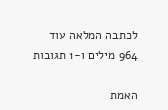לכתבה המלאה עוד 964 מילים ו-1 תגובות

האמת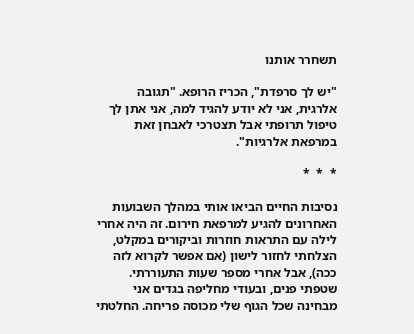תשחרר אותנו

"יש לך סרפדת", הכריז הרופא. "תגובה אלרגית, אני לא יודע להגיד למה, אני אתן לך טיפול תרופתי אבל תצטרכי לאבחן זאת במרפאת אלרגיות".

*  *  *

נסיבות החיים הביאו אותי במהלך השבועות האחרונים להגיע למרפאת חירום. זה היה אחרי לילה עם התראות חוזרות וביקורים במקלט, הצלחתי לחזור לישון (אם אפשר לקרוא לזה ככה), אבל אחרי מספר שעות התעוררתי. שטפתי פנים, ובעודי מחליפה בגדים אני מבחינה שכל הגוף שלי מכוסה פריחה. החלטתי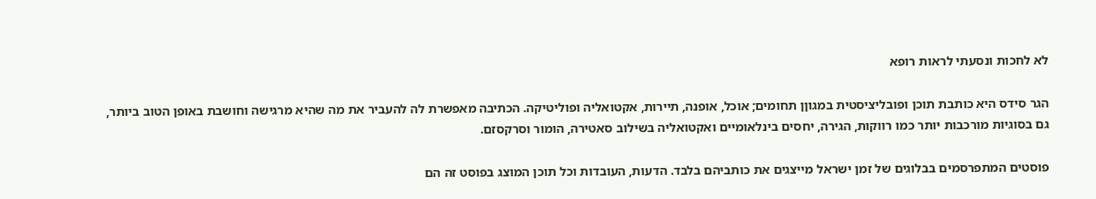לא לחכות ונסעתי לראות רופא

הגר סידס היא כותבת תוכן ופובליציסטית במגוןן תחומים; אוכל, אופנה, תיירות, אקטואליה ופוליטיקה. הכתיבה מאפשרת לה להעביר את מה שהיא מרגישה וחושבת באופן הטוב ביותר, גם בסוגיות מורכבות יותר כמו רווקות, הגירה, יחסים בינלאומיים ואקטואליה בשילוב סאטירה, הומור וסרקסזם.

פוסטים המתפרסמים בבלוגים של זמן ישראל מייצגים את כותביהם בלבד. הדעות, העובדות וכל תוכן המוצג בפוסט זה הם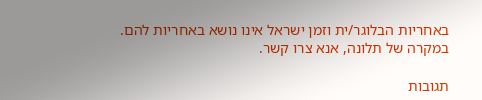באחריות הבלוגר/ית וזמן ישראל אינו נושא באחריות להם. במקרה של תלונה, אנא צרו קשר.

תגובות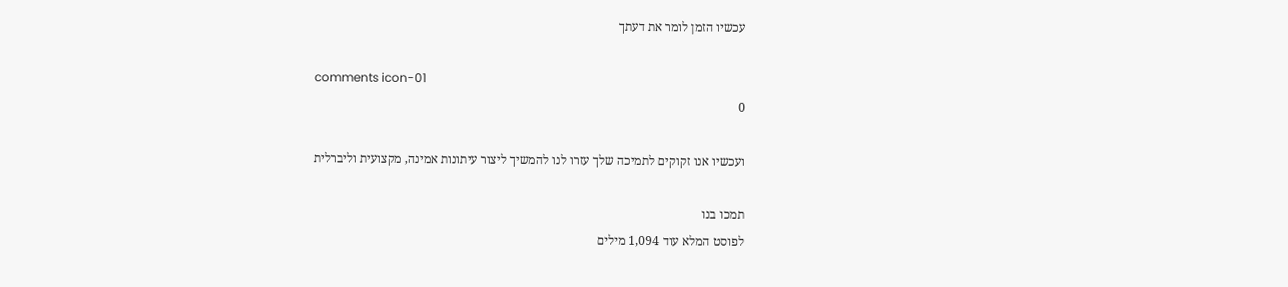עכשיו הזמן לומר את דעתך

comments icon-01
0

ועכשיו אנו זקוקים לתמיכה שלך עזרו לנו להמשיך ליצור עיתונות אמינה, מקצועית וליברלית

תמכו בנו
לפוסט המלא עוד 1,094 מילים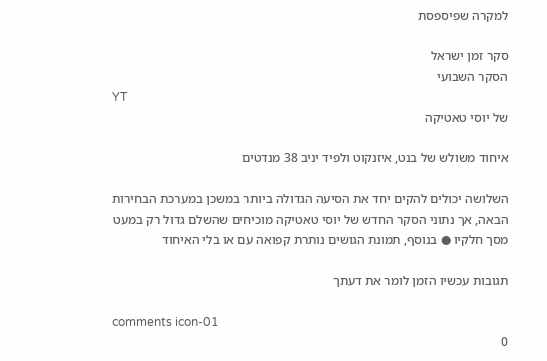למקרה שפיספסת

סקר זמן ישראל
הסקר השבועי
YT
של יוסי טאטיקה

איחוד משולש של בנט, איזנקוט ולפיד יניב 38 מנדטים

השלושה יכולים להקים יחד את הסיעה הגדולה ביותר במשכן במערכת הבחירות הבאה, אך נתוני הסקר החדש של יוסי טאטיקה מוכיחים שהשלם גדול רק במעט מסך חלקיו ● בנוסף, תמונת הגושים נותרת קפואה עם או בלי האיחוד

תגובות עכשיו הזמן לומר את דעתך

comments icon-01
0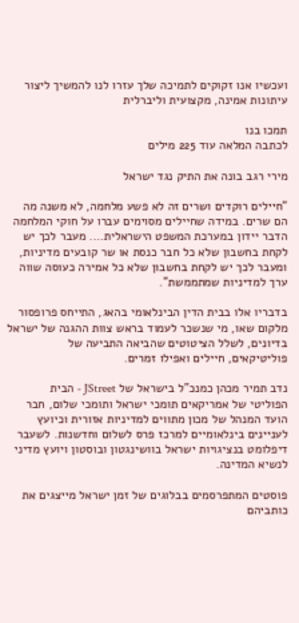ועכשיו אנו זקוקים לתמיכה שלך עזרו לנו להמשיך ליצור עיתונות אמינה, מקצועית וליברלית

תמכו בנו
לכתבה המלאה עוד 225 מילים

מירי רגב בונה את התיק נגד ישראל

"חיילים רוקדים ושרים זה לא פשע מלחמה, לא משנה מה הם שרים. במידה שחיילים מסוימים עברו על חוקי המלחמה הדבר יידון במערכת המשפט הישראלית…. מעבר לכך יש לקחת בחשבון שלא כל חבר כנסת או שר קובעים מדיניות, ומעבר לכך יש לקחת בחשבון שלא כל אמירה כעוסה שווה ערך למדיניות שמתממשת".

בדבריו אלו בבית הדין הבינלאומי בהאג, התייחס פרופסור מלקום שאו, מי שנשכר לעמוד בראש צוות ההגנה של ישראל בדיונים, לשלל הציטוטים שהביאה התביעה של פוליטיקאים, חיילים ואפילו זמרים.

נדב תמיר מכהן כמנכ"ל בישראל של JStreet - הבית הפוליטי של אמריקאים תומכי ישראל ותומכי שלום, חבר הועד המנהל של מכון מתווים למדיניות אזורית וכיועץ לעניינים בינלאומיים למרכז פרס לשלום וחדשנות. לשעבר דיפלומט בנציגויות ישראל בוושינגטון ובוסטון ויועץ מדיני לנשיא המדינה.

פוסטים המתפרסמים בבלוגים של זמן ישראל מייצגים את כותביהם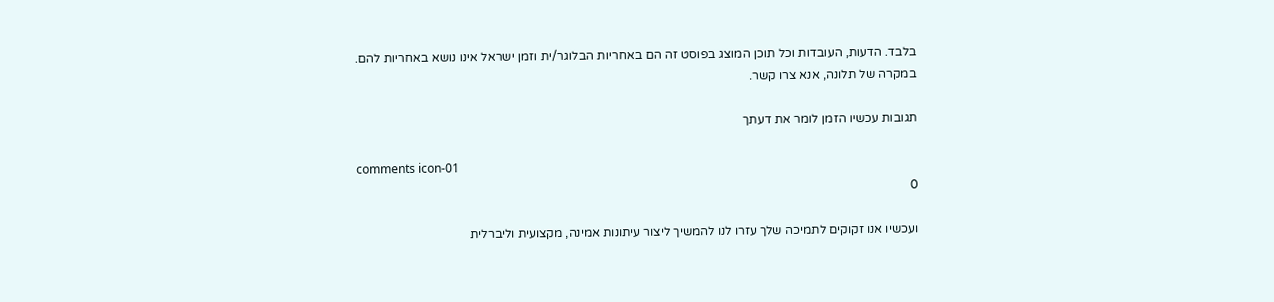בלבד. הדעות, העובדות וכל תוכן המוצג בפוסט זה הם באחריות הבלוגר/ית וזמן ישראל אינו נושא באחריות להם. במקרה של תלונה, אנא צרו קשר.

תגובות עכשיו הזמן לומר את דעתך

comments icon-01
0

ועכשיו אנו זקוקים לתמיכה שלך עזרו לנו להמשיך ליצור עיתונות אמינה, מקצועית וליברלית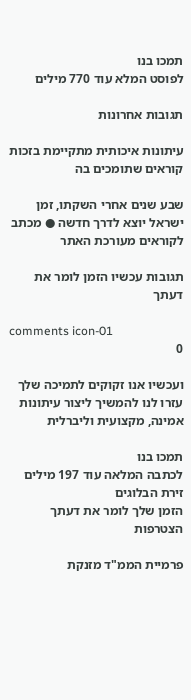תמכו בנו
לפוסט המלא עוד 770 מילים

תגובות אחרונות

עיתונות איכותית מתקיימת בזכות קוראים שתומכים בה

שבע שנים אחרי השקתו, זמן ישראל יוצא לדרך חדשה ● מכתב לקוראים מעורכת האתר

תגובות עכשיו הזמן לומר את דעתך

comments icon-01
0

ועכשיו אנו זקוקים לתמיכה שלך עזרו לנו להמשיך ליצור עיתונות אמינה, מקצועית וליברלית

תמכו בנו
לכתבה המלאה עוד 197 מילים
זירת הבלוגים
הזמן שלך לומר את דעתך
הצטרפות

פרמיית הממ"ד מזנקת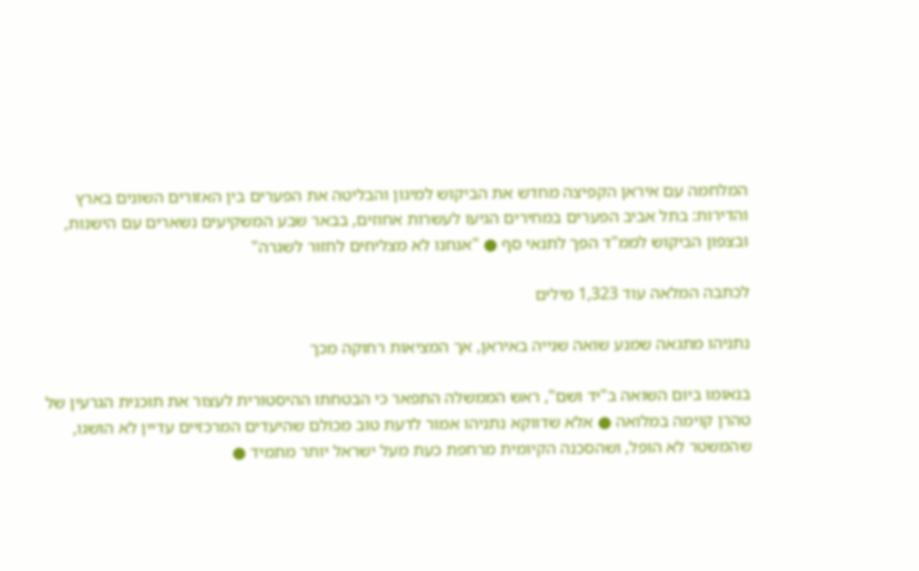המלחמה עם איראן הקפיצה מחדש את הביקוש למיגון והבליטה את הפערים בין האזורים השונים בארץ והדירות: בתל אביב הפערים במחירים הגיעו לעשרות אחוזים, בבאר שבע המשקיעים נשארים עם הישנות, ובצפון הביקוש לממ"ד הפך לתנאי סף ● "אנחנו לא מצליחים לחזור לשגרה"

לכתבה המלאה עוד 1,323 מילים

נתניהו מתגאה שמנע שואה שנייה באיראן, אך המציאות רחוקה מכך

בנאומו ביום השואה ב"יד ושם", ראש הממשלה התפאר כי הבטחתו ההיסטורית לעצור את תוכנית הגרעין של טהרן קוימה במלואה ● אלא שדווקא נתניהו אמור לדעת טוב מכולם שהיעדים המרכזיים עדיין לא הושגו, שהמשטר לא הופל, ושהסכנה הקיומית מרחפת כעת מעל ישראל יותר מתמיד ●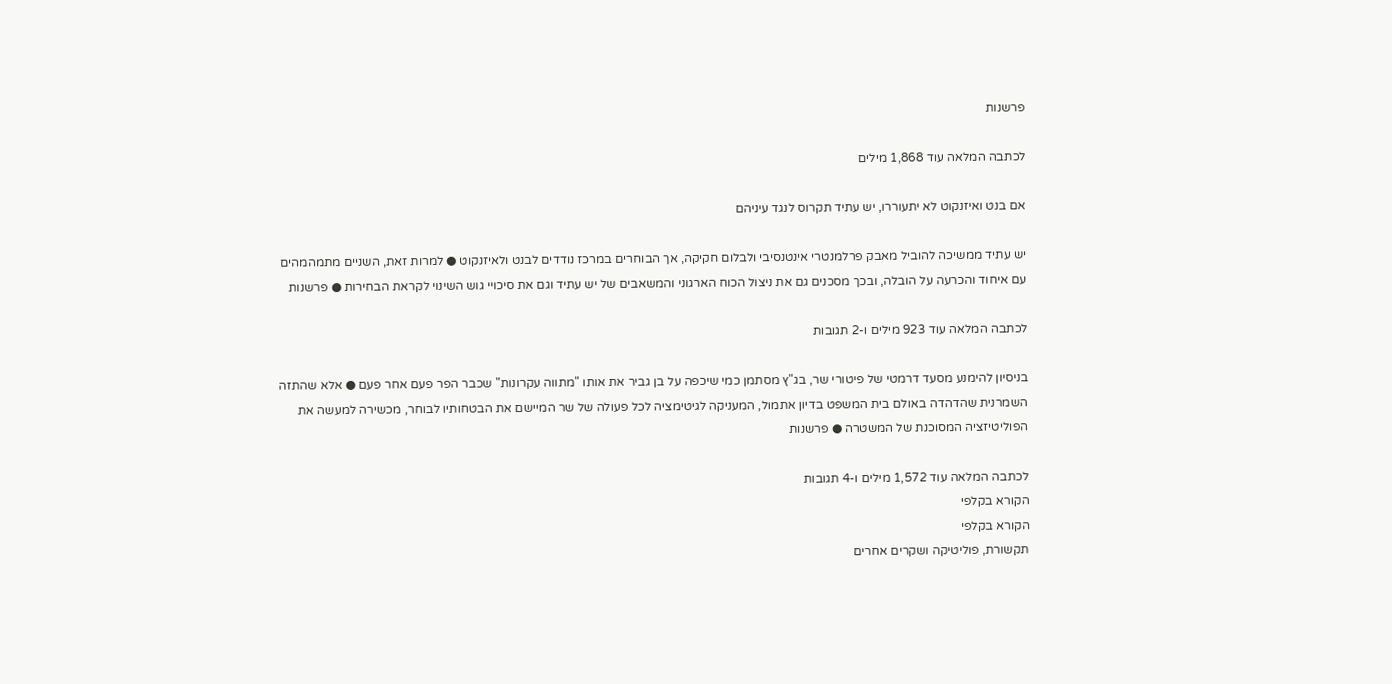פרשנות

לכתבה המלאה עוד 1,868 מילים

אם בנט ואיזנקוט לא יתעוררו, יש עתיד תקרוס לנגד עיניהם

יש עתיד ממשיכה להוביל מאבק פרלמנטרי אינטנסיבי ולבלום חקיקה, אך הבוחרים במרכז נודדים לבנט ולאיזנקוט ● למרות זאת, השניים מתמהמהים עם איחוד והכרעה על הובלה, ובכך מסכנים גם את ניצול הכוח הארגוני והמשאבים של יש עתיד וגם את סיכויי גוש השינוי לקראת הבחירות ● פרשנות

לכתבה המלאה עוד 923 מילים ו-2 תגובות

בניסיון להימנע מסעד דרמטי של פיטורי שר, בג"ץ מסתמן כמי שיכפה על בן גביר את אותו "מתווה עקרונות" שכבר הפר פעם אחר פעם ● אלא שהתזה השמרנית שהדהדה באולם בית המשפט בדיון אתמול, המעניקה לגיטימציה לכל פעולה של שר המיישם את הבטחותיו לבוחר, מכשירה למעשה את הפוליטיזציה המסוכנת של המשטרה ● פרשנות

לכתבה המלאה עוד 1,572 מילים ו-4 תגובות
הקורא בקלפי
הקורא בקלפי
תקשורת, פוליטיקה ושקרים אחרים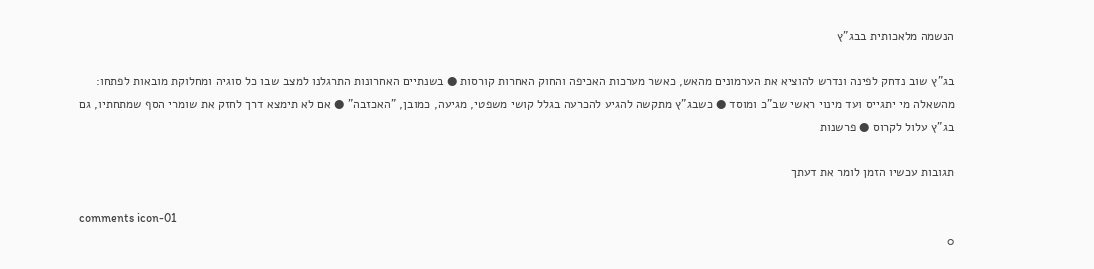הנשמה מלאכותית בבג"ץ

בג"ץ שוב נדחק לפינה ונדרש להוציא את הערמונים מהאש, כאשר מערכות האכיפה והחוק האחרות קורסות ● בשנתיים האחרונות התרגלנו למצב שבו כל סוגיה ומחלוקת מובאות לפתחו: מהשאלה מי יתגייס ועד מינוי ראשי שב"כ ומוסד ● כשבג"ץ מתקשה להגיע להכרעה בגלל קושי משפטי, מגיעה, כמובן, "האכזבה" ● אם לא תימצא דרך לחזק את שומרי הסף שמתחתיו, גם בג"ץ עלול לקרוס ● פרשנות

תגובות עכשיו הזמן לומר את דעתך

comments icon-01
0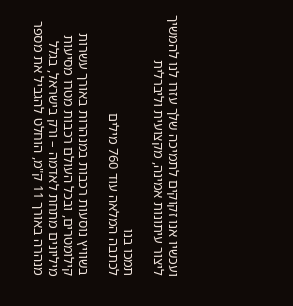ועכשיו אנו זקוקים לתמיכה שלך עזרו לנו להמשיך ליצור עיתונות אמינה, מקצועית וליברלית

תמכו בנו
לכתבה המלאה עוד 760 מילים

בשוויץ נוסעות רכבות במנהרות באורך עשרות קילומטרים, ובכל העולם רכבות מטרו מסיעות מיליונים מתחת לאדמה – ורק בישראל, בגלל מנהרה באורך 11 ק"מ, הוחלט להגביל את מספר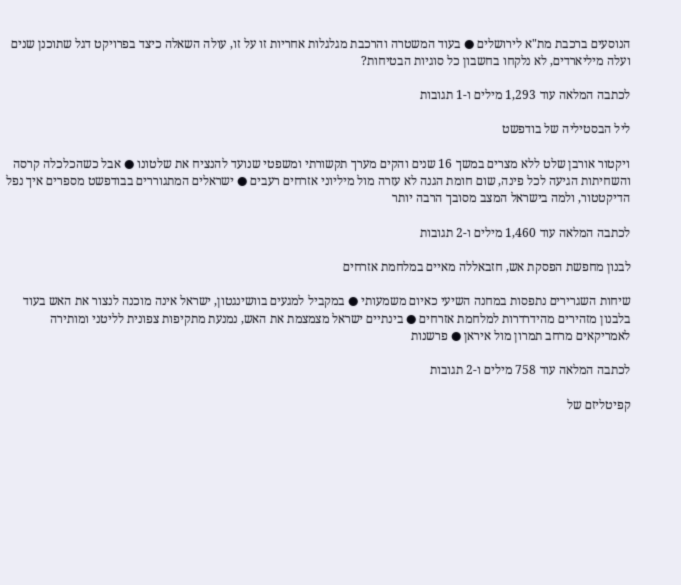הנוסעים ברכבת מת"א לירושלים ● בעוד המשטרה והרכבת מגלגלות אחריות זו על זו, עולה השאלה כיצד בפרויקט דגל שתוכנן שנים ועלה מיליארדים, לא נלקחו בחשבון כל סוגיות הבטיחות?

לכתבה המלאה עוד 1,293 מילים ו-1 תגובות

ליל הבסטיליה של בודפשט

ויקטור אורבן שלט ללא מצרים במשך 16 שנים והקים מערך תקשורתי ומשפטי שנועד להנציח את שלטונו ● אבל כשהכלכלה קרסה והשחיתות הגיעה לכל פינה, שום חומת הגנה לא עזרה מול מיליוני אזרחים רעבים ● ישראלים המתגוררים בבודפשט מספרים איך נפל הדיקטטור, ולמה בישראל המצב מסובך הרבה יותר

לכתבה המלאה עוד 1,460 מילים ו-2 תגובות

לבנון מחפשת הפסקת אש, חזבאללה מאיים במלחמת אזרחים

שיחות השגרירים נתפסות במחנה השיעי כאיום משמעותי ● במקביל למגעים בוושינגטון, ישראל אינה מוכנה לנצור את האש בעוד בלבנון מזהירים מהידרדרות למלחמת אזרחים ● בינתיים ישראל מצמצמת את האש, נמנעת מתקיפות צפונית לליטני ומותירה לאמריקאים מרחב תמרון מול איראן ● פרשנות

לכתבה המלאה עוד 758 מילים ו-2 תגובות

קפיטליזם של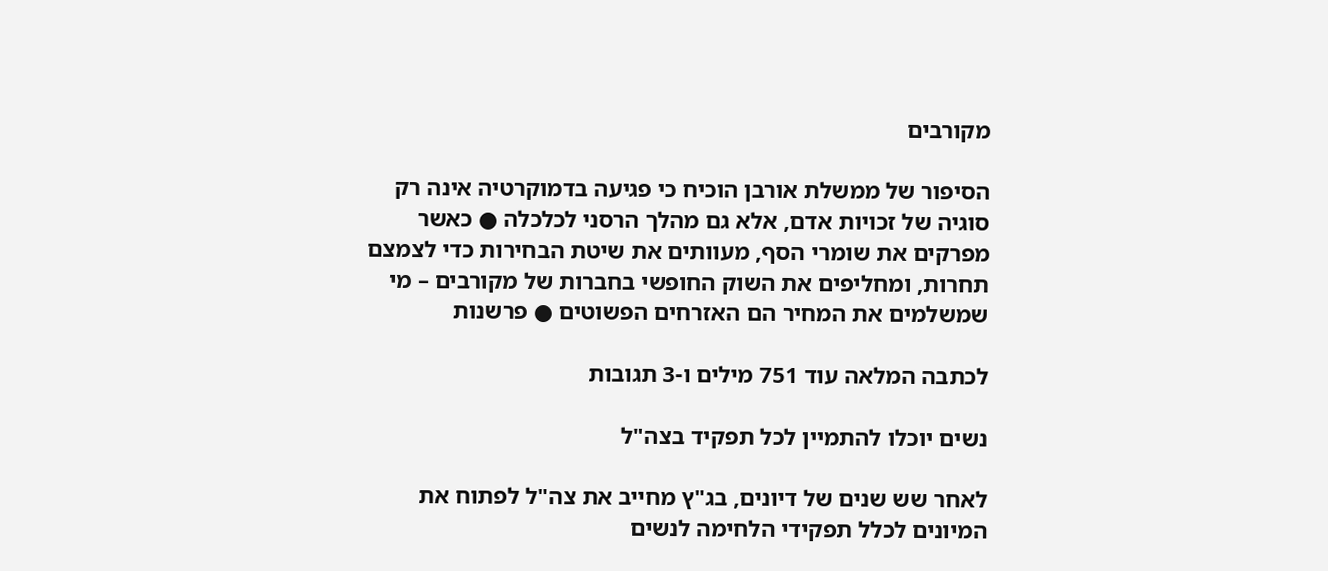מקורבים

הסיפור של ממשלת אורבן הוכיח כי פגיעה בדמוקרטיה אינה רק סוגיה של זכויות אדם, אלא גם מהלך הרסני לכלכלה ● כאשר מפרקים את שומרי הסף, מעוותים את שיטת הבחירות כדי לצמצם תחרות, ומחליפים את השוק החופשי בחברות של מקורבים – מי שמשלמים את המחיר הם האזרחים הפשוטים ● פרשנות

לכתבה המלאה עוד 751 מילים ו-3 תגובות

נשים יוכלו להתמיין לכל תפקיד בצה"ל

לאחר שש שנים של דיונים, בג"ץ מחייב את צה"ל לפתוח את המיונים לכלל תפקידי הלחימה לנשים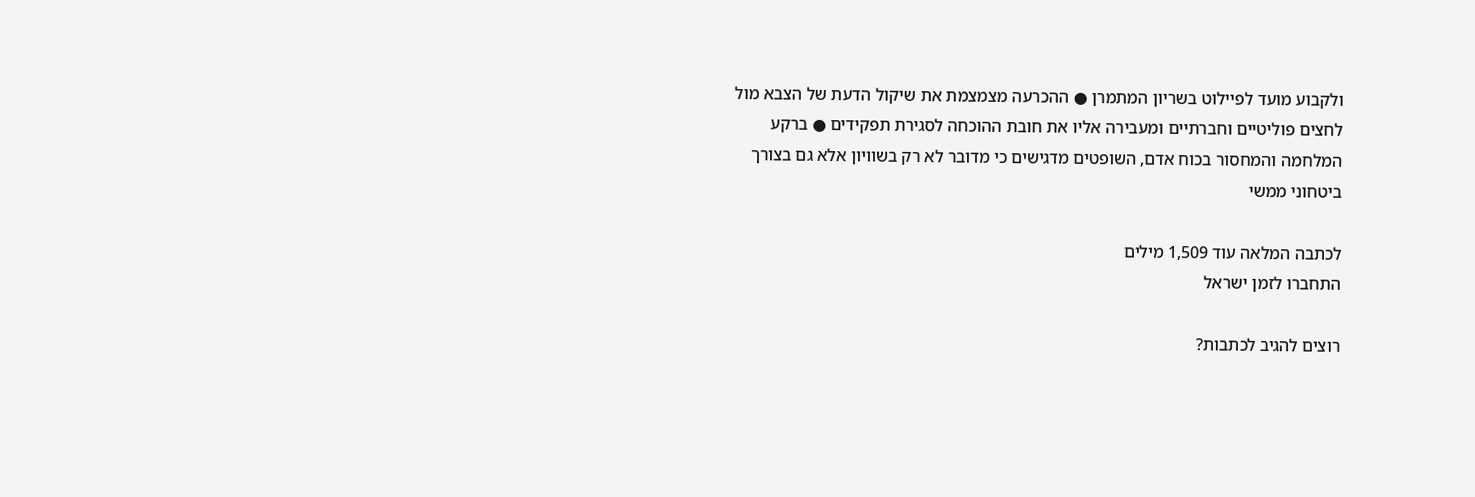ולקבוע מועד לפיילוט בשריון המתמרן ● ההכרעה מצמצמת את שיקול הדעת של הצבא מול לחצים פוליטיים וחברתיים ומעבירה אליו את חובת ההוכחה לסגירת תפקידים ● ברקע המלחמה והמחסור בכוח אדם, השופטים מדגישים כי מדובר לא רק בשוויון אלא גם בצורך ביטחוני ממשי

לכתבה המלאה עוד 1,509 מילים
התחברו לזמן ישראל

רוצים להגיב לכתבות?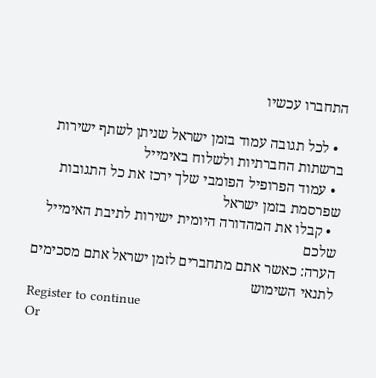התחברו עכשיו

  • לכל תגובה עמוד בזמן ישראל שניתן לשתף ישירות ברשתות החברתיות ולשלוח באימייל
  • עמוד הפרופיל הפומבי שלך ירכז את כל התגובות שפרסמת בזמן ישראל
  • קבלו את המהדורה היומית ישירות לתיבת האימייל שלכם
הערה: כאשר אתם מתחברים לזמן ישראל אתם מסכימים לתנאי השימוש
Register to continue
Or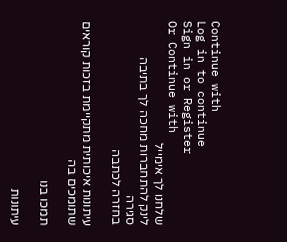Continue with
Log in to continue
Sign in or Register
Or Continue with
שלחנו לך אימייל
לינק להתחברות מחכה לך בתיבה
סגירה
בחזרה לכתבה

עיתונות איכותית מתקיימת בזכות קוראים שתומכים בה

תמכו בנו

עיתונות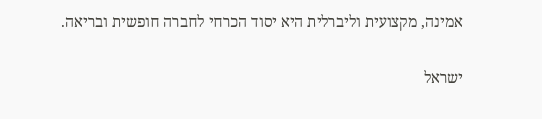אמינה, מקצועית וליברלית היא יסוד הכרחי לחברה חופשית ובריאה.

ישראל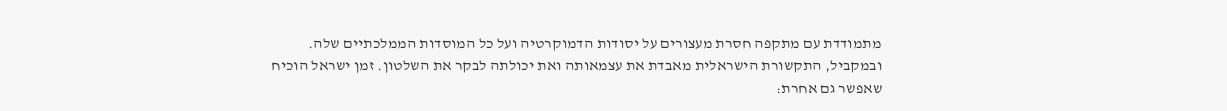מתמודדת עם מתקפה חסרת מעצורים על יסודות הדמוקרטיה ועל כל המוסדות הממלכתיים שלה. ובמקביל, התקשורת הישראלית מאבדת את עצמאותה ואת יכולתה לבקר את השלטון. זמן ישראל הוכיח שאפשר גם אחרת: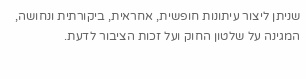שניתן ליצור עיתונות חופשית, אחראית, ביקורתית ונחושה, המגינה על שלטון החוק ועל זכות הציבור לדעת.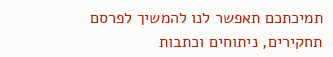תמיכתכם תאפשר לנו להמשיך לפרסם תחקירים, ניתוחים וכתבות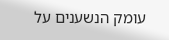עומק הנשענים על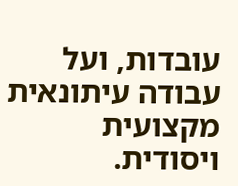עובדות, ועל עבודה עיתונאית מקצועית ויסודית.